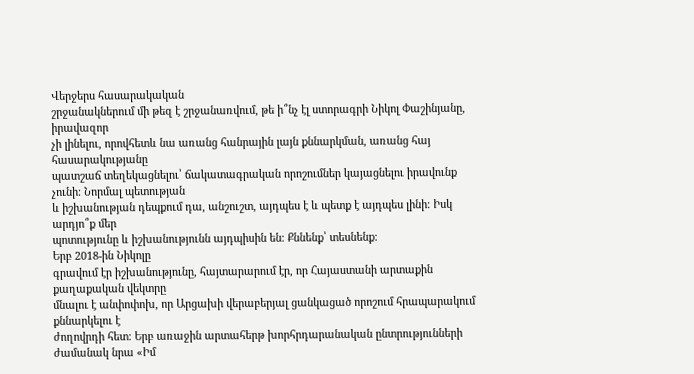Վերջերս հասարակական
շրջանակներում մի թեզ է շրջանառվում, թե ի՞նչ էլ ստորագրի Նիկոլ Փաշինյանը, իրավազոր
չի լինելու, որովհետև նա առանց հանրային լայն քննարկման, առանց հայ հասարակությանը
պատշաճ տեղեկացնելու՝ ճակատագրական որոշումներ կայացնելու իրավունք չունի։ Նորմալ պետության
և իշխանության դեպքում դա, անշուշտ, այդպես է և պետք է այդպես լինի։ Իսկ արդյո՞ք մեր
պոտությունը և իշխանությունն այդպիսին են։ Քննենք՝ տեսնենք։
Երբ 2018-ին Նիկոլը
գրավում էր իշխանությունը, հայտարարում էր, որ Հայաստանի արտաքին քաղաքական վեկտրը
մնալու է անփոփոխ, որ Արցախի վերաբերյալ ցանկացած որոշում հրապարակում քննարկելու է
ժողովրդի հետ։ Երբ առաջին արտահերթ խորհրդարանական ընտրությունների ժամանակ նրա «Իմ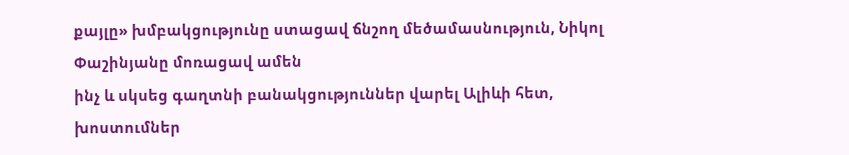քայլը» խմբակցությունը ստացավ ճնշող մեծամասնություն, Նիկոլ Փաշինյանը մոռացավ ամեն
ինչ և սկսեց գաղտնի բանակցություններ վարել Ալիևի հետ, խոստումներ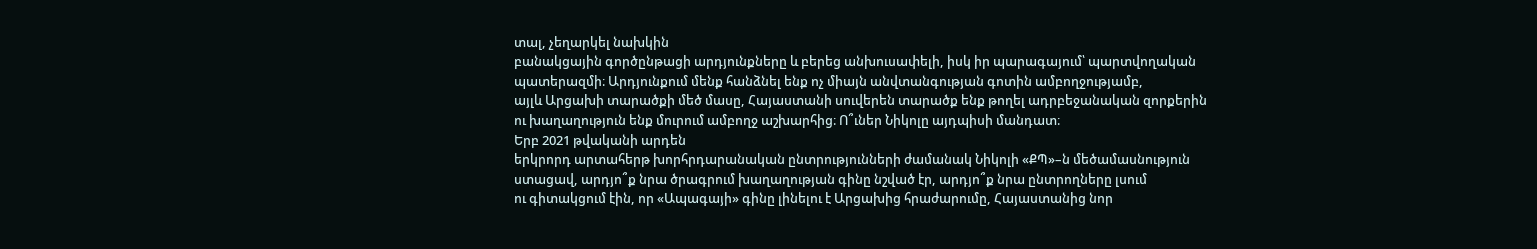տալ, չեղարկել նախկին
բանակցային գործընթացի արդյունքները և բերեց անխուսափելի, իսկ իր պարագայում՝ պարտվողական
պատերազմի։ Արդյունքում մենք հանձնել ենք ոչ միայն անվտանգության գոտին ամբողջությամբ,
այլև Արցախի տարածքի մեծ մասը, Հայաստանի սուվերեն տարածք ենք թողել ադրբեջանական զորքերին
ու խաղաղություն ենք մուրում ամբողջ աշխարհից։ Ո՞ւներ Նիկոլը այդպիսի մանդատ։
Երբ 2021 թվականի արդեն
երկրորդ արտահերթ խորհրդարանական ընտրությունների ժամանակ Նիկոլի «ՔՊ»–ն մեծամասնություն
ստացավ, արդյո՞ք նրա ծրագրում խաղաղության գինը նշված էր, արդյո՞ք նրա ընտրողները լսում
ու գիտակցում էին, որ «Ապագայի» գինը լինելու է Արցախից հրաժարումը, Հայաստանից նոր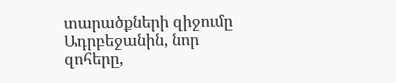տարածքների զիջումը Ադրբեջանին, նոր զոհերը,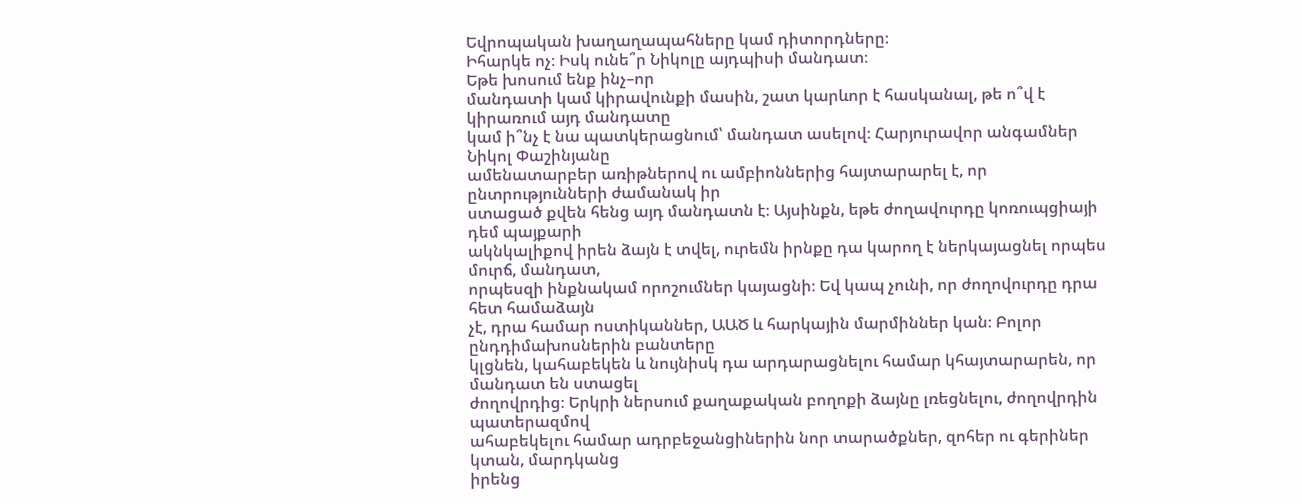Եվրոպական խաղաղապահները կամ դիտորդները։
Իհարկե ոչ։ Իսկ ունե՞ր Նիկոլը այդպիսի մանդատ։
Եթե խոսում ենք ինչ–որ
մանդատի կամ կիրավունքի մասին, շատ կարևոր է հասկանալ, թե ո՞վ է կիրառում այդ մանդատը
կամ ի՞նչ է նա պատկերացնում՝ մանդատ ասելով։ Հարյուրավոր անգամներ Նիկոլ Փաշինյանը
ամենատարբեր առիթներով ու ամբիոններից հայտարարել է, որ ընտրությունների ժամանակ իր
ստացած քվեն հենց այդ մանդատն է։ Այսինքն, եթե ժողավուրդը կոռուպցիայի դեմ պայքարի
ակնկալիքով իրեն ձայն է տվել, ուրեմն իրնքը դա կարող է ներկայացնել որպես մուրճ, մանդատ,
որպեսզի ինքնակամ որոշումներ կայացնի։ Եվ կապ չունի, որ ժողովուրդը դրա հետ համաձայն
չէ, դրա համար ոստիկաններ, ԱԱԾ և հարկային մարմիններ կան։ Բոլոր ընդդիմախոսներին բանտերը
կլցնեն, կահաբեկեն և նույնիսկ դա արդարացնելու համար կհայտարարեն, որ մանդատ են ստացել
ժողովրդից։ Երկրի ներսում քաղաքական բողոքի ձայնը լռեցնելու, ժողովրդին պատերազմով
ահաբեկելու համար ադրբեջանցիներին նոր տարածքներ, զոհեր ու գերիներ կտան, մարդկանց
իրենց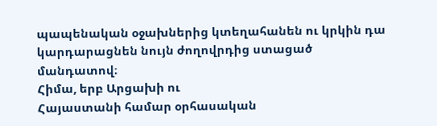պապենական օջախներից կտեղահանեն ու կրկին դա կարդարացնեն նույն ժողովրդից ստացած
մանդատով։
Հիմա, երբ Արցախի ու
Հայաստանի համար օրհասական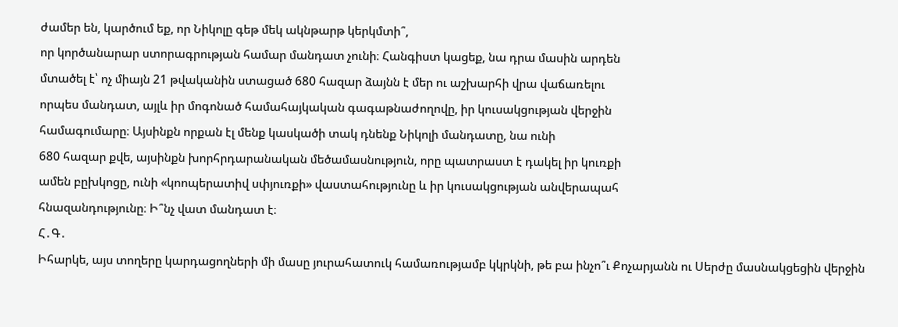ժամեր են, կարծում եք, որ Նիկոլը գեթ մեկ ակնթարթ կերկմտի՞,
որ կործանարար ստորագրության համար մանդատ չունի։ Հանգիստ կացեք, նա դրա մասին արդեն
մտածել է՝ ոչ միայն 21 թվականին ստացած 680 հազար ձայնն է մեր ու աշխարհի վրա վաճառելու
որպես մանդատ, այլև իր մոգոնած համահայկական գագաթնաժողովը, իր կուսակցության վերջին
համագումարը։ Այսինքն որքան էլ մենք կասկածի տակ դնենք Նիկոլի մանդատը, նա ունի
680 հազար քվե, այսինքն խորհրդարանական մեծամասնություն, որը պատրաստ է դակել իր կուռքի
ամեն բըխկոցը, ունի «կոոպերատիվ սփյուռքի» վաստահությունը և իր կուսակցության անվերապահ
հնազանդությունը։ Ի՞նչ վատ մանդատ է։
Հ․Գ․
Իհարկե, այս տողերը կարդացողների մի մասը յուրահատուկ համառությամբ կկրկնի, թե բա ինչո՞ւ Քոչարյանն ու Սերժը մասնակցեցին վերջին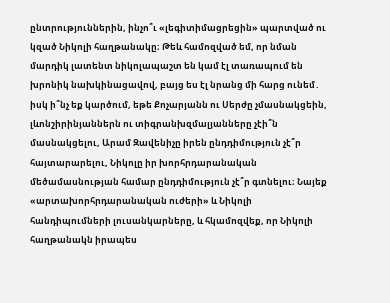ընտրություններին, ինչո՞ւ «լեգիտիմացրեցին» պարտված ու կզած Նիկոլի հաղթանակը։ Թեև համոզված եմ, որ նման մարդիկ լատենտ նիկոլապաշտ են կամ էլ տառապում են խրոնիկ նախկինացավով, բայց ես էլ նրանց մի հարց ունեմ․ իսկ ի՞նչ եք կարծում, եթե Քոչարյանն ու Սերժը չմասնակցեին, լևոնշիրինյաններն ու տիգրանխզմալյանները չէի՞ն մասնակցելու, Արամ Զավենիչը իրեն ընդդիմություն չէ՞ր հայտարարելու, Նիկոլը իր խորհրդարանական մեծամասնության համար ընդդիմություն չէ՞ր գտնելու։ Նայեք «արտախորհրդարանական ուժերի» և Նիկոլի հանդիպումների լուսանկարները, և հկամոզվեք, որ Նիկոլի հաղթանակն իրապես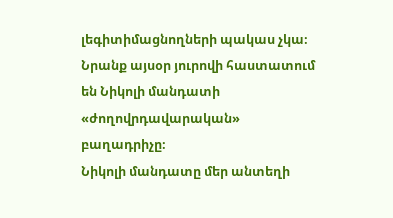լեգիտիմացնողների պակաս չկա։ Նրանք այսօր յուրովի հաստատում են Նիկոլի մանդատի «ժողովրդավարական» բաղադրիչը։
Նիկոլի մանդատը մեր անտեղի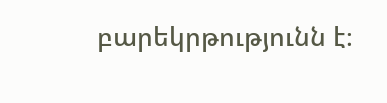բարեկրթությունն է։